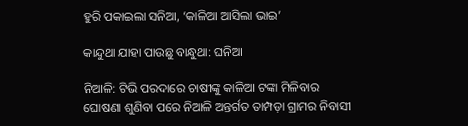ହୁରି ପକାଇଲା ସନିଆ, ‘କାଳିଆ ଆସିଲା ଭାଇ’

କାନ୍ଦୁଥା ଯାହା ପାଉଛୁ ବାନ୍ଧୁଥା: ଘନିଆ

ନିଆଳି: ଟିଭି ପରଦାରେ ଚାଷୀଙ୍କୁ କାଳିଆ ଟଙ୍କା ମିଳିବାର ଘୋଷଣା ଶୁଣିବା ପରେ ନିଆଳି ଅନ୍ତର୍ଗତ ତାମ୍ପଡ଼ା ଗ୍ରାମର ନିବାସୀ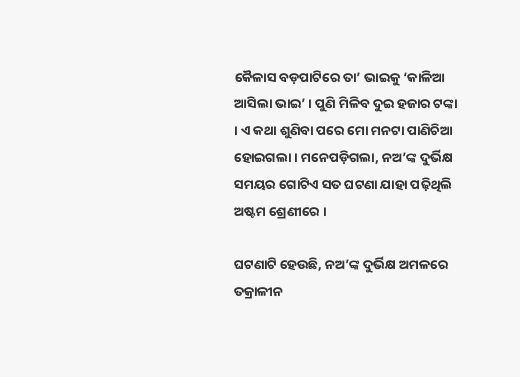କୈଳାସ ବଡ଼ପାଟିରେ ତା’ ଭାଇକୁ ‘କାଳିଆ ଆସିଲା ଭାଇ’ । ପୁଣି ମିଳିବ ଦୁଇ ହଜାର ଟଙ୍କା । ଏ କଥା ଶୁଣିବା ପରେ ମୋ ମନଟା ପାଣିଚିଆ ହୋଇଗଲା । ମନେପଡ଼ିଗଲା, ନଅ’ଙ୍କ ଦୁର୍ଭିକ୍ଷ ସମୟର ଗୋଟିଏ ସତ ଘଟଣା ଯାହା ପଢ଼ିଥିଲି ଅଷ୍ଟମ ଶ୍ରେଣୀରେ ।

ଘଟଣାଟି ହେଉଛି, ନଅ’ଙ୍କ ଦୁର୍ଭିକ୍ଷ ଅମଳରେ ତକ୍ରାଳୀନ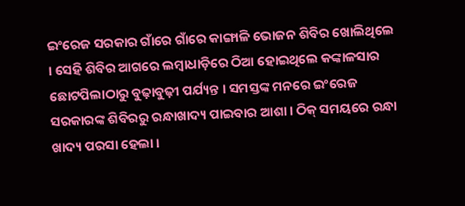ଇଂରେଜ ସରକାର ଗାଁରେ ଗାଁରେ କାଙ୍ଗାଳି ଭୋଜନ ଶିବିର ଖୋଲିଥିଲେ । ସେହି ଶିବିର ଆଗରେ ଲମ୍ବାଧାଡ଼ିରେ ଠିଆ ହୋଇଥିଲେ କଙ୍କାଳସାର ଛୋଟପିଲାଠାରୁ ବୁଢ଼ାବୁଢ଼ୀ ପର୍ଯ୍ୟନ୍ତ । ସମସ୍ତଙ୍କ ମନରେ ଇଂରେଜ ସରକାରଙ୍କ ଶିବିରରୁ ରନ୍ଧାଖାଦ୍ୟ ପାଇବାର ଆଶା । ଠିକ୍‌ ସମୟରେ ରନ୍ଧା ଖାଦ୍ୟ ପରସା ହେଲା ।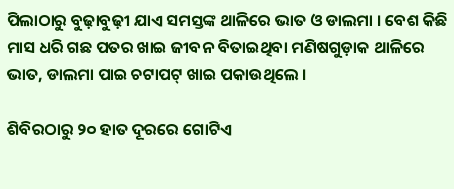ପିଲାଠାରୁ ବୁଢ଼ାବୁଢ଼ୀ ଯାଏ ସମସ୍ତଙ୍କ ଥାଳିରେ ଭାତ ଓ ଡାଲମା । ବେଶ କିଛି ମାସ ଧରି ଗଛ ପତର ଖାଇ ଜୀବନ ବିତାଇଥିବା ମଣିଷଗୁଡ଼ାକ ଥାଳିରେ ଭାତ, ଡାଲମା ପାଇ ଚଟାପଟ୍‌ ଖାଇ ପକାଉଥିଲେ ।

ଶିବିରଠାରୁ ୨୦ ହାତ ଦୂରରେ ଗୋଟିଏ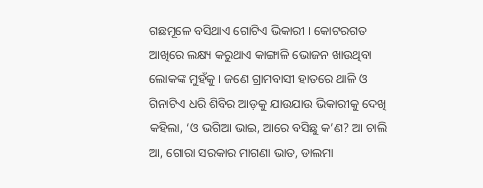ଗଛମୂଳେ ବସିଥାଏ ଗୋଟିଏ ଭିକାରୀ । କୋଟରଗତ ଆଖିରେ ଲକ୍ଷ୍ୟ କରୁଥାଏ କାଙ୍ଗାଳି ଭୋଜନ ଖାଉଥିବା ଲୋକଙ୍କ ମୁହଁକୁ । ଜଣେ ଗ୍ରାମବାସୀ ହାତରେ ଥାଳି ଓ ଗିନାଟିଏ ଧରି ଶିବିର ଆଡ଼କୁ ଯାଉଯାଉ ଭିକାରୀକୁ ଦେଖି କହିଲା, ‘ଓ ଭଗିଆ ଭାଇ, ଆରେ ବସିଛୁ କ’ଣ? ଆ ଚାଲି ଆ, ଗୋରା ସରକାର ମାଗଣା ଭାତ, ଡାଲମା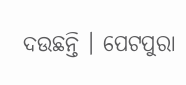ଦଉଛନ୍ତି । ପେଟପୁରା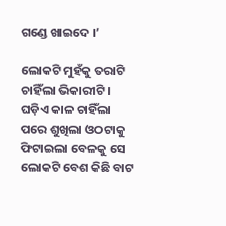ଗଣ୍ଡେ ଖାଇଦେ ।’

ଲୋକଟି ମୁହଁକୁ ତରାଟି ଚାହିଁଲା ଭିକାରୀଟି । ଘଡ଼ିଏ କାଳ ଚାହିଁଲା ପରେ ଶୁଖିଲା ଓଠଟାକୁ ଫିଟାଇଲା ବେଳକୁ ସେ ଲୋକଟି ବେଶ କିଛି ବାଟ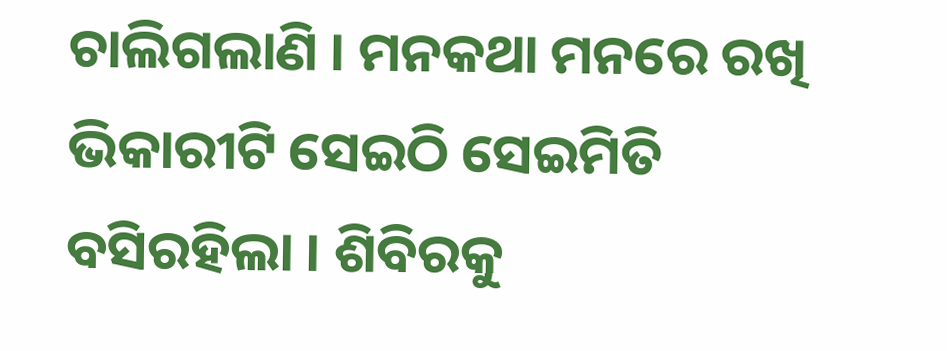ଚାଲିଗଲାଣି । ମନକଥା ମନରେ ରଖି ଭିକାରୀଟି ସେଇଠି ସେଇମିତି ବସିରହିଲା । ଶିବିରକୁ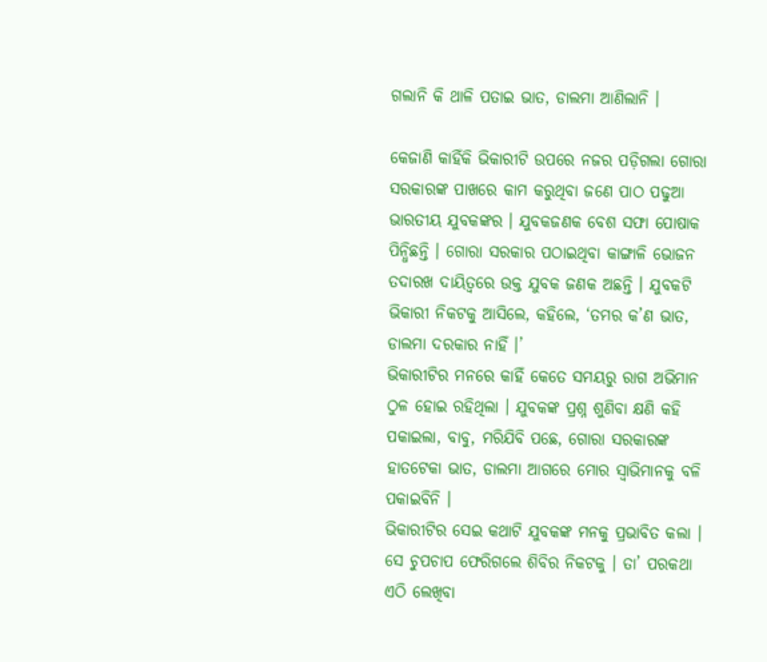ଗଲାନି କି ଥାଳି ପତାଇ ଭାତ, ଡାଲମା ଆଣିଲାନି ।

କେଜାଣି କାହିଁକି ଭିକାରୀଟି ଉପରେ ନଜର ପଡ଼ିଗଲା ଗୋରା ସରକାରଙ୍କ ପାଖରେ କାମ କରୁଥିବା ଜଣେ ପାଠ ପଢୁଆ ଭାରତୀୟ ଯୁବକଙ୍କର । ଯୁବକଜଣକ ବେଶ ସଫା ପୋଷାକ ପିନ୍ଧିଛନ୍ତି । ଗୋରା ସରକାର ପଠାଇଥିବା କାଙ୍ଗାଳି ଭୋଜନ ତଦାରଖ ଦାୟିତ୍ୱରେ ଉକ୍ତ ଯୁବକ ଜଣକ ଅଛନ୍ତି । ଯୁବକଟି ଭିକାରୀ ନିକଟକୁ ଆସିଲେ, କହିଲେ, ‘ତମର କ’ଣ ଭାତ, ଡାଲମା ଦରକାର ନାହିଁ ।’
ଭିକାରୀଟିର ମନରେ କାହିଁ କେତେ ସମୟରୁ ରାଗ ଅଭିମାନ ଠୁଳ ହୋଇ ରହିଥିଲା । ଯୁବକଙ୍କ ପ୍ରଶ୍ନ ଶୁଣିବା କ୍ଷଣି କହି ପକାଇଲା, ବାବୁ, ମରିଯିବି ପଛେ, ଗୋରା ସରକାରଙ୍କ ହାତଟେକା ଭାତ, ଡାଲମା ଆଗରେ ମୋର ସ୍ୱାଭିମାନକୁ ବଳି ପକାଇବିନି ।
ଭିକାରୀଟିର ସେଇ କଥାଟି ଯୁବକଙ୍କ ମନକୁ ପ୍ରଭାବିତ କଲା । ସେ ଚୁପଚାପ ଫେରିଗଲେ ଶିବିର ନିକଟକୁ । ତା’ ପରକଥା ଏଠି ଲେଖିବା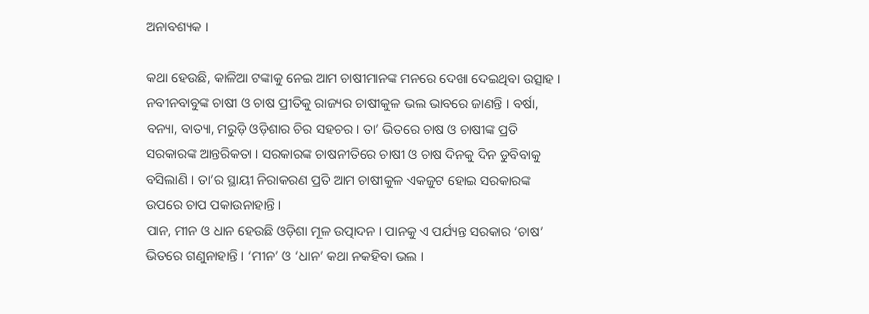ଅନାବଶ୍ୟକ ।

କଥା ହେଉଛି, କାଳିଆ ଟଙ୍କାକୁ ନେଇ ଆମ ଚାଷୀମାନଙ୍କ ମନରେ ଦେଖା ଦେଇଥିବା ଉତ୍ସାହ । ନବୀନବାବୁଙ୍କ ଚାଷୀ ଓ ଚାଷ ପ୍ରୀତିକୁ ରାଜ୍ୟର ଚାଷୀକୁଳ ଭଲ ଭାବରେ ଜାଣନ୍ତି । ବର୍ଷା, ବନ୍ୟା, ବାତ୍ୟା, ମରୁଡ଼ି ଓଡ଼ିଶାର ଚିର ସହଚର । ତା’ ଭିତରେ ଚାଷ ଓ ଚାଷୀଙ୍କ ପ୍ରତି ସରକାରଙ୍କ ଆନ୍ତରିକତା । ସରକାରଙ୍କ ଚାଷନୀତିରେ ଚାଷୀ ଓ ଚାଷ ଦିନକୁ ଦିନ ଡୁବିବାକୁ ବସିଲାଣି । ତା’ର ସ୍ଥାୟୀ ନିରାକରଣ ପ୍ରତି ଆମ ଚାଷୀକୁଳ ଏକଜୁଟ ହୋଇ ସରକାରଙ୍କ ଉପରେ ଚାପ ପକାଉନାହାନ୍ତି ।
ପାନ, ମୀନ ଓ ଧାନ ହେଉଛି ଓଡ଼ିଶା ମୂଳ ଉତ୍ପାଦନ । ପାନକୁ ଏ ପର୍ଯ୍ୟନ୍ତ ସରକାର ‘ଚାଷ’ ଭିତରେ ଗଣୁନାହାନ୍ତି । ‘ମୀନ’ ଓ ‘ଧାନ’ କଥା ନକହିବା ଭଲ ।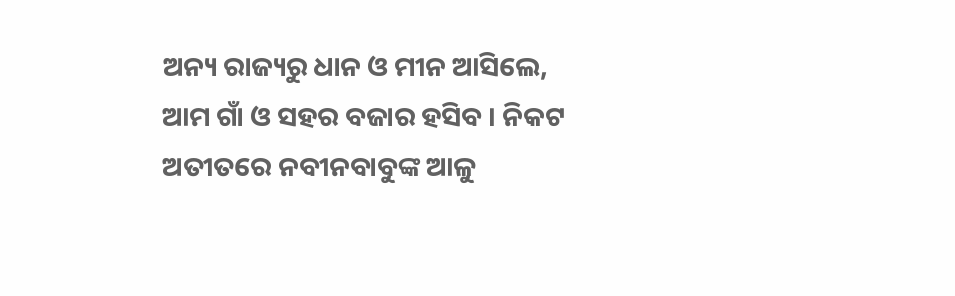ଅନ୍ୟ ରାଜ୍ୟରୁ ଧାନ ଓ ମୀନ ଆସିଲେ, ଆମ ଗାଁ ଓ ସହର ବଜାର ହସିବ । ନିକଟ ଅତୀତରେ ନବୀନବାବୁଙ୍କ ଆଳୁ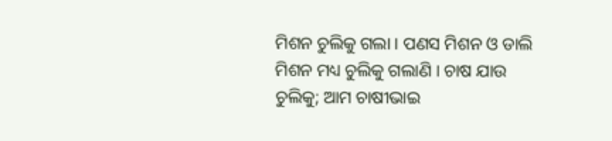ମିଶନ ଚୁଲିକୁ ଗଲା । ପଣସ ମିଶନ ଓ ଡାଲି ମିଶନ ମଧ୍ୟ ଚୁଲିକୁ ଗଲାଣି । ଚାଷ ଯାଉ ଚୁଲିକୁ; ଆମ ଚାଷୀଭାଇ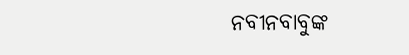ନବୀନବାବୁଙ୍କ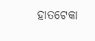ହାତଟେକା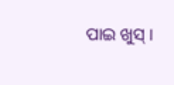ପାଇ ଖୁସ୍‌ ।